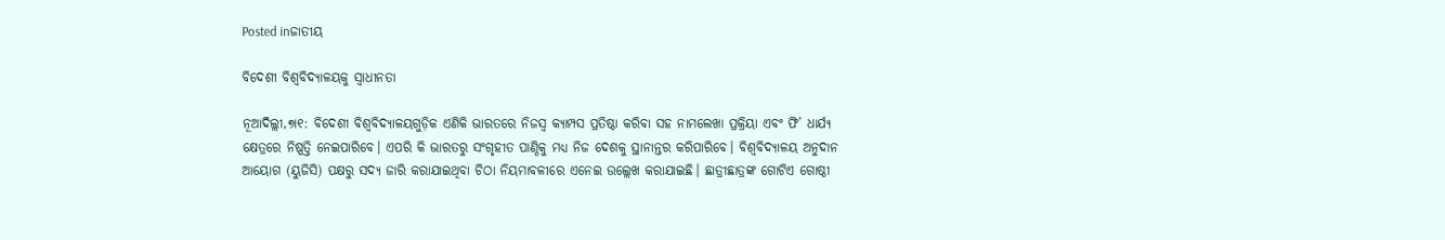Posted inଜାତୀୟ

ବିଦେଶୀ ବିଶ୍ୱବିଦ୍ୟାଳୟକୁ ସ୍ବାଧୀନତା

ନୂଆଦିଲ୍ଲୀ,୭ା୧: ବିଦେଶୀ ବିଶ୍ୱବିଦ୍ୟାଳୟଗୁଡ଼ିକ ଏଣିକି ଭାରତରେ ନିଜସ୍ବ କ୍ୟାମ୍ପସ ପ୍ରତିଷ୍ଠା କରିବା ସହ ନାମଲେଖା ପ୍ରକ୍ରିୟା ଏବଂ ଫି’ ଧାର୍ଯ୍ୟ କ୍ଷେତ୍ରରେ ନିଷ୍ପତ୍ତି ନେଇପାରିବେ। ଏପରି କି ଭାରତରୁ ସଂଗୃହୀତ ପାଣ୍ଠିକୁ ମଧ୍ୟ ନିଜ ଦେଶକୁ ସ୍ଥାନାନ୍ତର କରିପାରିବେ। ବିଶ୍ୱବିଦ୍ୟାଳୟ ଅନୁଦାନ ଆୟୋଗ (ୟୁଜିସି) ପକ୍ଷରୁ ସଦ୍ୟ ଜାରି କରାଯାଇଥିବା ଚିଠା ନିୟମାବଳୀରେ ଏନେଇ ଉଲ୍ଲେଖ କରାଯାଇଛି। ଛାତ୍ରୀଛାତ୍ରଙ୍କ ଗୋଟିଏ ଗୋଷ୍ଠୀ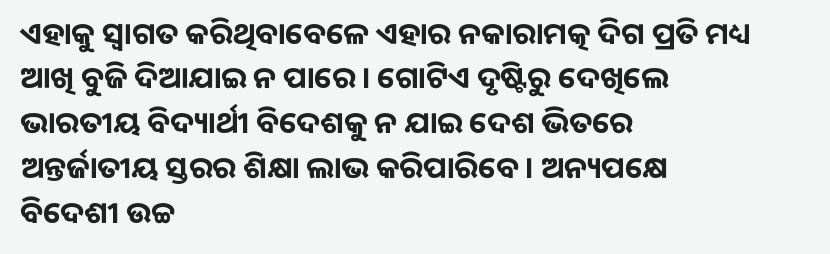ଏହାକୁ ସ୍ବାଗତ କରିଥିବାବେଳେ ଏହାର ନକାରାମତ୍କ ଦିଗ ପ୍ରତି ମଧ୍ୟ ଆଖି ବୁଜି ଦିଆଯାଇ ନ ପାରେ। ଗୋଟିଏ ଦୃଷ୍ଟିରୁ ଦେଖିଲେ ଭାରତୀୟ ବିଦ୍ୟାର୍ଥୀ ବିଦେଶକୁ ନ ଯାଇ ଦେଶ ଭିତରେ ଅନ୍ତର୍ଜାତୀୟ ସ୍ତରର ଶିକ୍ଷା ଲାଭ କରିପାରିବେ। ଅନ୍ୟପକ୍ଷେ ବିଦେଶୀ ଉଚ୍ଚ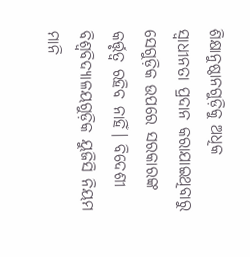ଶିକ୍ଷାନୁଷ୍ଠାନଗୁଡ଼ିକୁ ଅଧିକ ସ୍ବାଧୀନତା ପ୍ରଦାନ କରାଯାଇଥିବାରୁ ସେଗୁଡ଼ିକ ଉପରେ ସରକାରଙ୍କ କର୍ତ୍ତୃତ୍ୱ ରହିବ ନାହିଁ। ବିଦେଶୀ ବିଶ୍ୱବିଦ୍ୟାଳୟଗୁଡ଼ିକ ୟୁଜିସି ନିୟମ ମାନି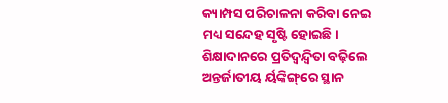କ୍ୟାମ୍ପସ ପରିଚାଳନା କରିବା ନେଇ ମଧ୍ୟ ସନ୍ଦେହ ସୃଷ୍ଟି ହୋଇଛି। ଶିକ୍ଷାଦାନରେ ପ୍ରତିଦ୍ୱନ୍ଦ୍ୱିତା ବଢ଼ିଲେ ଅନ୍ତର୍ଜାତୀୟ ର୍ୟଙ୍କିଙ୍ଗ୍‌ରେ ସ୍ଥାନ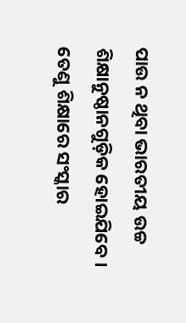ପାଉ ନ ଥିବା ଭାରତୀୟ ଉଚ୍ଚ ଶିକ୍ଷାନୁଷ୍ଠାନଗୁଡ଼ିକ ହୋଇଯିବେ। ତେଣୁ ଶିକ୍ଷାରେ ସଂସ୍କାର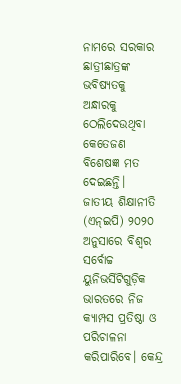ନାମରେ ସରକାର ଛାତ୍ରୀଛାତ୍ରଙ୍କ ଭବିଷ୍ୟତକୁ ଅନ୍ଧାରକୁ ଠେଲିଦେଉଥିବା କେତେଜଣ ବିଶେଷଜ୍ଞ ମତ ଦେଇଛନ୍ତି।
ଜାତୀୟ ଶିକ୍ଷାନୀତି (ଏନ୍‌ଇପି) ୨୦୨୦ ଅନୁସାରେ ବିଶ୍ୱର ସର୍ବୋଚ୍ଚ ୟୁନିଭର୍ସିଟିଗୁଡ଼ିକ ଭାରତରେ ନିଜ କ୍ୟାମ୍ପସ ପ୍ରତିଷ୍ଠା ଓ ପରିଚାଳନା କରିପାରିବେ। କେନ୍ଦ୍ର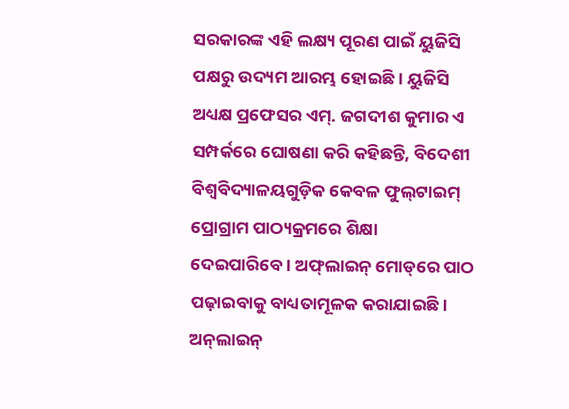ସରକାରଙ୍କ ଏହି ଲକ୍ଷ୍ୟ ପୂରଣ ପାଇଁ ୟୁଜିସି ପକ୍ଷରୁ ଉଦ୍ୟମ ଆରମ୍ଭ ହୋଇଛି। ୟୁଜିସି ଅଧ୍ୟକ୍ଷ ପ୍ରଫେସର ଏମ୍‌. ଜଗଦୀଶ କୁମାର ଏ ସମ୍ପର୍କରେ ଘୋଷଣା କରି କହିଛନ୍ତି, ବିଦେଶୀ ବିଶ୍ୱବିଦ୍ୟାଳୟଗୁଡ଼ିକ କେବଳ ଫୁଲ୍‌ଟାଇମ୍‌ ପ୍ରୋଗ୍ରାମ ପାଠ୍ୟକ୍ରମରେ ଶିକ୍ଷା ଦେଇପାରିବେ। ଅଫ୍‌ଲାଇନ୍‌ ମୋଡ୍‌ରେ ପାଠ ପଢ଼ାଇବାକୁ ବାଧ୍ୟତାମୂଳକ କରାଯାଇଛି। ଅନ୍‌ଲାଇନ୍‌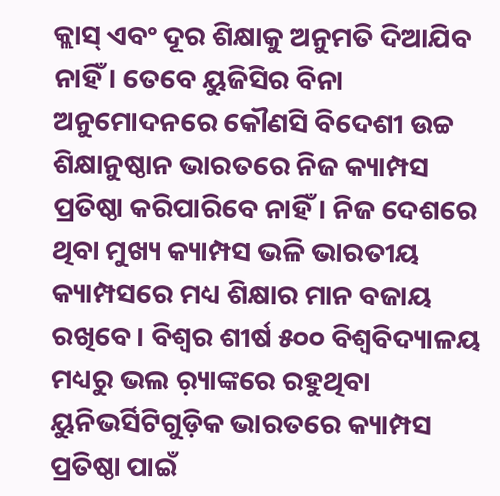କ୍ଲାସ୍‌ ଏବଂ ଦୂର ଶିକ୍ଷାକୁ ଅନୁମତି ଦିଆଯିବ ନାହିଁ। ତେବେ ୟୁଜିସିର ବିନା ଅନୁମୋଦନରେ କୌଣସି ବିଦେଶୀ ଉଚ୍ଚ ଶିକ୍ଷାନୁଷ୍ଠାନ ଭାରତରେ ନିଜ କ୍ୟାମ୍ପସ ପ୍ରତିଷ୍ଠା କରିପାରିବେ ନାହିଁ। ନିଜ ଦେଶରେ ଥିବା ମୁଖ୍ୟ କ୍ୟାମ୍ପସ ଭଳି ଭାରତୀୟ କ୍ୟାମ୍ପସରେ ମଧ୍ୟ ଶିକ୍ଷାର ମାନ ବଜାୟ ରଖିବେ। ବିଶ୍ୱର ଶୀର୍ଷ ୫୦୦ ବିଶ୍ୱବିଦ୍ୟାଳୟ ମଧ୍ୟରୁ ଭଲ ର଼୍ୟାଙ୍କରେ ରହୁଥିବା ୟୁନିଭର୍ସିଟିଗୁଡ଼ିକ ଭାରତରେ କ୍ୟାମ୍ପସ ପ୍ରତିଷ୍ଠା ପାଇଁ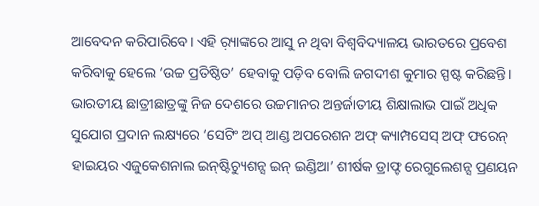ଆବେଦନ କରିପାରିବେ। ଏହି ର଼୍ୟାଙ୍କରେ ଆସୁ ନ ଥିବା ବିଶ୍ୱବିଦ୍ୟାଳୟ ଭାରତରେ ପ୍ରବେଶ କରିବାକୁ ହେଲେ ‘ଉଚ୍ଚ ପ୍ରତିଷ୍ଠିତ’ ହେବାକୁ ପଡ଼ିବ ବୋଲି ଜଗଦୀଶ କୁମାର ସ୍ପଷ୍ଟ କରିଛନ୍ତି।
ଭାରତୀୟ ଛାତ୍ରୀଛାତ୍ରଙ୍କୁ ନିଜ ଦେଶରେ ଉଚ୍ଚମାନର ଅନ୍ତର୍ଜାତୀୟ ଶିକ୍ଷାଲାଭ ପାଇଁ ଅଧିକ ସୁଯୋଗ ପ୍ରଦାନ ଲକ୍ଷ୍ୟରେ ‘ସେଟିଂ ଅପ୍‌ ଆଣ୍ଡ ଅପରେଶନ ଅଫ୍‌ କ୍ୟାମ୍ପସେସ୍‌ ଅଫ୍‌ ଫରେନ୍‌ ହାଇୟର ଏଜୁକେଶନାଲ ଇନ୍‌ଷ୍ଟିଚ୍ୟୁଶନ୍ସ ଇନ୍‌ ଇଣ୍ଡିଆ’ ଶୀର୍ଷକ ଡ୍ରାଫ୍ଟ ରେଗୁଲେଶନ୍ସ ପ୍ରଣୟନ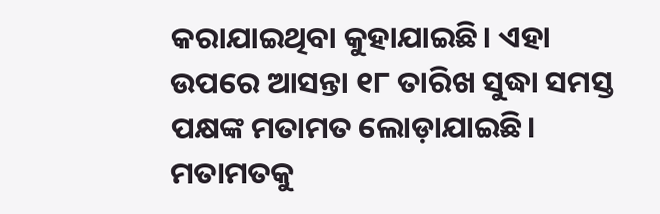କରାଯାଇଥିବା କୁହାଯାଇଛି। ଏହା ଉପରେ ଆସନ୍ତା ୧୮ ତାରିଖ ସୁଦ୍ଧା ସମସ୍ତ ପକ୍ଷଙ୍କ ମତାମତ ଲୋଡ଼ାଯାଇଛି। ମତାମତକୁ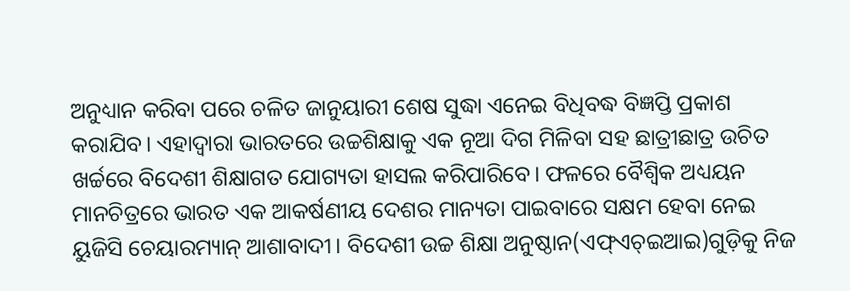ଅନୁଧ୍ୟାନ କରିବା ପରେ ଚଳିତ ଜାନୁୟାରୀ ଶେଷ ସୁଦ୍ଧା ଏନେଇ ବିଧିବଦ୍ଧ ବିଜ୍ଞପ୍ତି ପ୍ରକାଶ କରାଯିବ। ଏହାଦ୍ୱାରା ଭାରତରେ ଉଚ୍ଚଶିକ୍ଷାକୁ ଏକ ନୂଆ ଦିଗ ମିଳିବା ସହ ଛାତ୍ରୀଛାତ୍ର ଉଚିତ ଖର୍ଚ୍ଚରେ ବିଦେଶୀ ଶିକ୍ଷାଗତ ଯୋଗ୍ୟତା ହାସଲ କରିପାରିବେ। ଫଳରେ ବୈଶ୍ୱିକ ଅଧ୍ୟୟନ ମାନଚିତ୍ରରେ ଭାରତ ଏକ ଆକର୍ଷଣୀୟ ଦେଶର ମାନ୍ୟତା ପାଇବାରେ ସକ୍ଷମ ହେବା ନେଇ ୟୁଜିସି ଚେୟାରମ୍ୟାନ୍‌ ଆଶାବାଦୀ। ବିଦେଶୀ ଉଚ୍ଚ ଶିକ୍ଷା ଅନୁଷ୍ଠାନ(ଏଫ୍‌ଏଚ୍‌ଇଆଇ)ଗୁଡ଼ିକୁ ନିଜ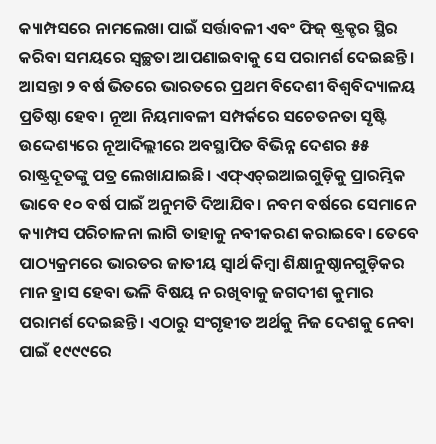କ୍ୟାମ୍ପସରେ ନାମଲେଖା ପାଇଁ ସର୍ତ୍ତାବଳୀ ଏବଂ ଫିଜ୍‌ ଷ୍ଟ୍ରକ୍ଚର ସ୍ଥିର କରିବା ସମୟରେ ସ୍ବଚ୍ଛତା ଆପଣାଇବାକୁ ସେ ପରାମର୍ଶ ଦେଇଛନ୍ତି।
ଆସନ୍ତା ୨ ବର୍ଷ ଭିତରେ ଭାରତରେ ପ୍ରଥମ ବିଦେଶୀ ବିଶ୍ୱବିଦ୍ୟାଳୟ ପ୍ରତିଷ୍ଠା ହେବ। ନୂଆ ନିୟମାବଳୀ ସମ୍ପର୍କରେ ସଚେତନତା ସୃଷ୍ଟି ଉଦ୍ଦେଶ୍ୟରେ ନୂଆଦିଲ୍ଲୀରେ ଅବସ୍ଥାପିତ ବିଭିନ୍ନ ଦେଶର ୫୫ ରାଷ୍ଟ୍ରଦୂତଙ୍କୁ ପତ୍ର ଲେଖାଯାଇଛି। ଏଫ୍‌ଏଚ୍‌ଇଆଇଗୁଡ଼ିକୁ ପ୍ରାରମ୍ଭିକ ଭାବେ ୧୦ ବର୍ଷ ପାଇଁ ଅନୁମତି ଦିଆଯିବ। ନବମ ବର୍ଷରେ ସେମାନେ କ୍ୟାମ୍ପସ ପରିଚାଳନା ଲାଗି ତାହାକୁ ନବୀକରଣ କରାଇବେ। ତେବେ ପାଠ୍ୟକ୍ରମରେ ଭାରତର ଜାତୀୟ ସ୍ବାର୍ଥ କିମ୍ବା ଶିକ୍ଷାନୁଷ୍ଠାନଗୁଡ଼ିକର ମାନ ହ୍ରାସ ହେବା ଭଳି ବିଷୟ ନ ରଖିବାକୁ ଜଗଦୀଶ କୁମାର ପରାମର୍ଶ ଦେଇଛନ୍ତି। ଏଠାରୁ ସଂଗୃହୀତ ଅର୍ଥକୁ ନିଜ ଦେଶକୁ ନେବା ପାଇଁ ୧୯୯୯ରେ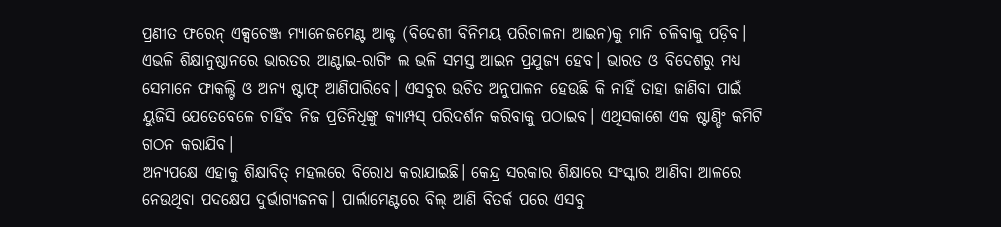ପ୍ରଣୀତ ଫରେନ୍‌ ଏକ୍ସଚେଞ୍ଜ ମ୍ୟାନେଜମେଣ୍ଟ ଆକ୍ଟ (ବିଦେଶୀ ବିନିମୟ ପରିଚାଳନା ଆଇନ)କୁ ମାନି ଚଳିବାକୁ ପଡ଼ିବ। ଏଭଳି ଶିକ୍ଷାନୁଷ୍ଠାନରେ ଭାରତର ଆଣ୍ଟାଇ-ରାଗିଂ ଲ ଭଳି ସମସ୍ତ ଆଇନ ପ୍ରଯୁଜ୍ୟ ହେବ। ଭାରତ ଓ ବିଦେଶରୁ ମଧ୍ୟ ସେମାନେ ଫାକଲ୍ଟି ଓ ଅନ୍ୟ ଷ୍ଟାଫ୍‌ ଆଣିପାରିବେ। ଏସବୁର ଉଚିତ ଅନୁପାଳନ ହେଉଛି କି ନାହିଁ ତାହା ଜାଣିବା ପାଇଁ ୟୁଜିସି ଯେତେବେଳେ ଚାହିଁବ ନିଜ ପ୍ରତିନିଧିଙ୍କୁ କ୍ୟାମ୍ପସ୍‌ ପରିଦର୍ଶନ କରିବାକୁ ପଠାଇବ। ଏଥିସକାଶେ ଏକ ଷ୍ଟାଣ୍ଡିଂ କମିଟି ଗଠନ କରାଯିବ।
ଅନ୍ୟପକ୍ଷେ ଏହାକୁ ଶିକ୍ଷାବିତ୍‌ ମହଲରେ ବିରୋଧ କରାଯାଇଛି। କେନ୍ଦ୍ର ସରକାର ଶିକ୍ଷାରେ ସଂସ୍କାର ଆଣିବା ଆଳରେ ନେଉଥିବା ପଦକ୍ଷେପ ଦୁର୍ଭାଗ୍ୟଜନକ। ପାର୍ଲାମେଣ୍ଟରେ ବିଲ୍‌ ଆଣି ବିତର୍କ ପରେ ଏସବୁ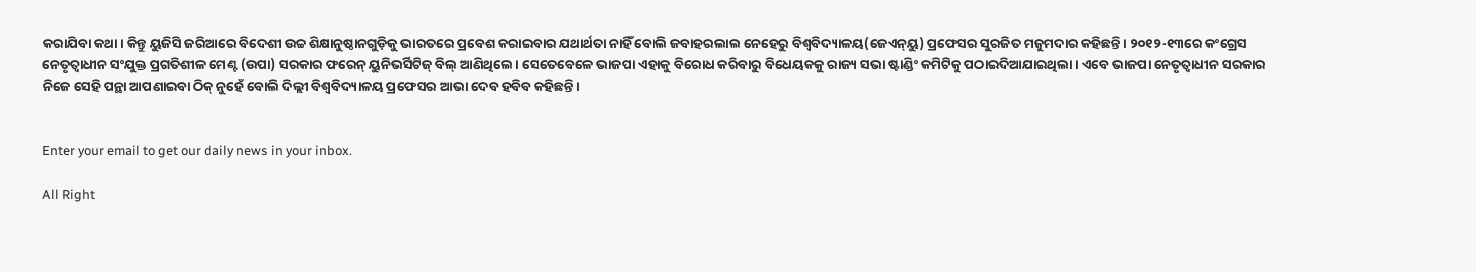କରାଯିବା କଥା। କିନ୍ତୁ ୟୁଜିସି ଜରିଆରେ ବିଦେଶୀ ଉଚ୍ଚ ଶିକ୍ଷାନୁଷ୍ଠାନଗୁଡ଼ିକୁ ଭାରତରେ ପ୍ରବେଶ କରାଇବାର ଯଥାର୍ଥତା ନାହିଁ ବୋଲି ଜବାହରଲାଲ ନେହେରୁ ବିଶ୍ୱବିଦ୍ୟାଳୟ(ଜେଏନ୍‌ୟୁ) ପ୍ରଫେସର ସୁରଜିତ ମଜୁମଦାର କହିଛନ୍ତି। ୨୦୧୨-୧୩ରେ କଂଗ୍ରେସ ନେତୃତ୍ୱାଧୀନ ସଂଯୁକ୍ତ ପ୍ରଗତିଶୀଳ ମେଣ୍ଟ (ଉପା) ସରକାର ଫରେନ୍‌ ୟୁନିଭର୍ସିଟିଜ୍‌ ବିଲ୍‌ ଆଣିଥିଲେ। ସେତେବେଳେ ଭାଜପା ଏହାକୁ ବିରୋଧ କରିବାରୁ ବିଧେୟକକୁ ରାଜ୍ୟ ସଭା ଷ୍ଟାଣ୍ଡିଂ କମିଟିକୁ ପଠାଇଦିଆଯାଇଥିଲା। ଏବେ ଭାଜପା ନେତୃତ୍ୱାଧୀନ ସରକାର ନିଜେ ସେହି ପନ୍ଥା ଆପଣାଇବା ଠିକ୍‌ ନୁହେଁ ବୋଲି ଦିଲ୍ଲୀ ବିଶ୍ୱବିଦ୍ୟାଳୟ ପ୍ରଫେସର ଆଭା ଦେବ ହବିବ କହିଛନ୍ତି।


Enter your email to get our daily news in your inbox.

All Right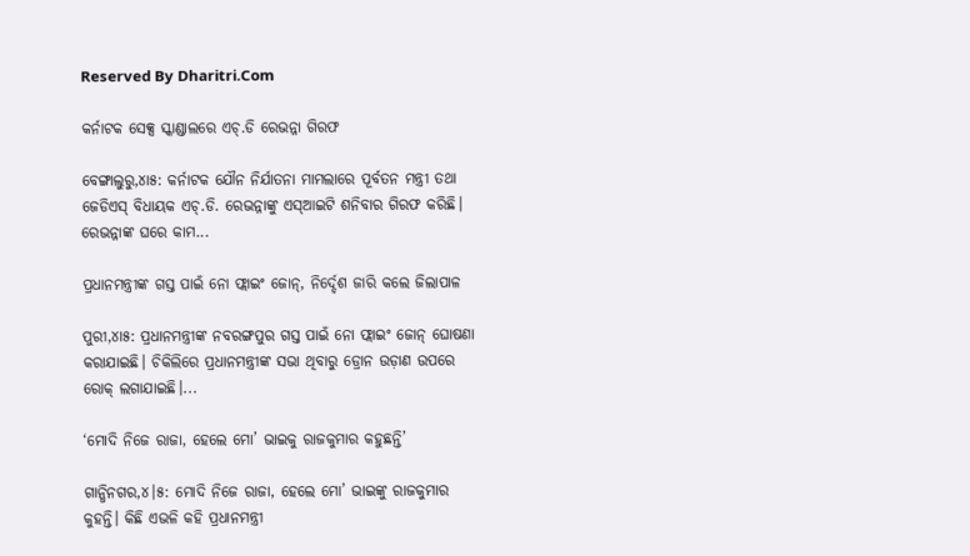Reserved By Dharitri.Com

କର୍ନାଟକ ସେକ୍ସ ସ୍କାଣ୍ଡାଲରେ ଏଚ୍‌.ଡି ରେଭନ୍ନା ଗିରଫ

ବେଙ୍ଗାଲୁରୁ,୪ା୫: କର୍ନାଟକ ଯୌନ ନିର୍ଯାତନା ମାମଲାରେ ପୂର୍ବତନ ମନ୍ତ୍ରୀ ତଥା ଜେଡିଏସ୍‌ ବିଧାୟକ ଏଚ୍‌.ଡି. ରେଭନ୍ନାଙ୍କୁ ଏସ୍‌ଆଇଟି ଶନିବାର ଗିରଫ କରିଛି। ରେଭନ୍ନାଙ୍କ ଘରେ କାମ...

ପ୍ରଧାନମନ୍ତ୍ରୀଙ୍କ ଗସ୍ତ ପାଇଁ ନୋ ଫ୍ଲାଇଂ ଜୋନ୍‌, ନିର୍ଦ୍ଦେଶ ଜାରି କଲେ ଜିଲାପାଳ

ପୁରୀ,୪ା୫: ପ୍ରଧାନମନ୍ତ୍ରୀଙ୍କ ନବରଙ୍ଗପୁର ଗସ୍ତ ପାଇଁ ନୋ ଫ୍ଲାଇଂ ଜୋନ୍‌ ଘୋଷଣା କରାଯାଇଛି। ଚିକିଲିରେ ପ୍ରଧାନମନ୍ତ୍ରୀଙ୍କ ସଭା ଥିବାରୁ ଡ୍ରୋନ ଉଡ଼ାଣ ଉପରେ ରୋକ୍‌ ଲଗାଯାଇଛି।...

‘ମୋଦି ନିଜେ ରାଜା, ହେଲେ ମୋ’ ଭାଇକୁ ରାଜକୁମାର କହୁଛନ୍ତି’

ଗାନ୍ଧିନଗର,୪।୫: ମୋଦି ନିଜେ ରାଜା, ହେଲେ ମୋ’ ଭାଇଙ୍କୁ ରାଜକୁମାର କୁହନ୍ତି। କିଛି ଏଭଳି କହି ପ୍ରଧାନମନ୍ତ୍ରୀ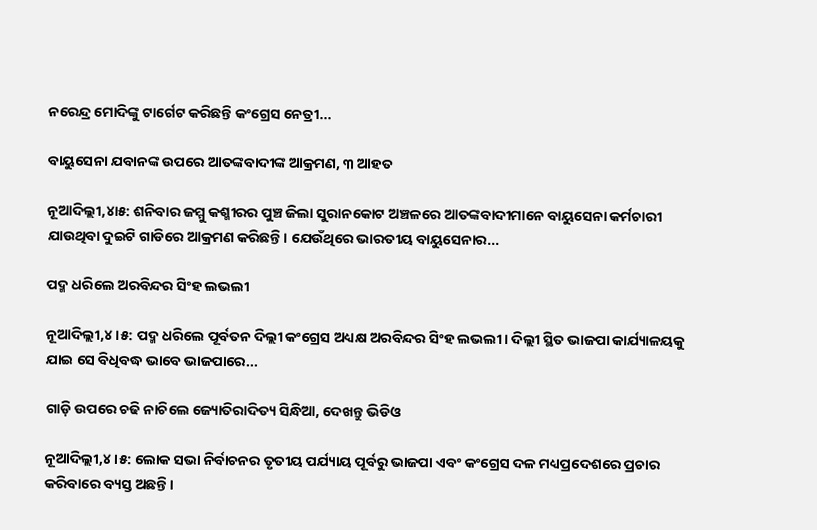ନରେନ୍ଦ୍ର ମୋଦିଙ୍କୁ ଟାର୍ଗେଟ କରିଛନ୍ତି କଂଗ୍ରେସ ନେତ୍ରୀ...

ବାୟୁସେନା ଯବାନଙ୍କ ଉପରେ ଆତଙ୍କବାଦୀଙ୍କ ଆକ୍ରମଣ, ୩ ଆହତ

ନୂଆଦିଲ୍ଲୀ,୪ା୫: ଶନିବାର ଜମ୍ମୁ କଶ୍ମୀରର ପୁଞ୍ଚ ଜିଲା ସୁରାନକୋଟ ଅଞ୍ଚଳରେ ଆତଙ୍କବାଦୀମାନେ ବାୟୁସେନା କର୍ମଚାରୀ ଯାଉଥିବା ଦୁଇଟି ଗାଡିରେ ଆକ୍ରମଣ କରିଛନ୍ତି। ଯେଉଁଥିରେ ଭାରତୀୟ ବାୟୁସେନାର...

ପଦ୍ମ ଧରିଲେ ଅରବିନ୍ଦର ସିଂହ ଲଭଲୀ

ନୂଆଦିଲ୍ଲୀ,୪।୫: ପଦ୍ମ ଧରିଲେ ପୂର୍ବତନ ଦିଲ୍ଲୀ କଂଗ୍ରେସ ଅଧ୍ୟକ୍ଷ ଅରବିନ୍ଦର ସିଂହ ଲଭଲୀ। ଦିଲ୍ଲୀ ସ୍ଥିତ ଭାଜପା କାର୍ଯ୍ୟାଳୟକୁ ଯାଇ ସେ ବିଧିବଦ୍ଧ ଭାବେ ଭାଜପାରେ...

ଗାଡ଼ି ଉପରେ ଚଢି ନାଚିଲେ ଜ୍ୟୋତିରାଦିତ୍ୟ ସିନ୍ଧିଆ, ଦେଖନ୍ତୁ ଭିଡିଓ

ନୂଆଦିଲ୍ଲୀ,୪।୫: ଲୋକ ସଭା ନିର୍ବାଚନର ତୃତୀୟ ପର୍ଯ୍ୟାୟ ପୂର୍ବରୁ ଭାଜପା ଏବଂ କଂଗ୍ରେସ ଦଳ ମଧ୍ୟପ୍ରଦେଶରେ ପ୍ରଚାର କରିବାରେ ବ୍ୟସ୍ତ ଅଛନ୍ତି।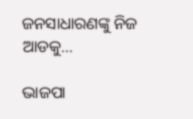ଜନସାଧାରଣଙ୍କୁ ନିଜ ଆଡକୁ...

ଭାଜପା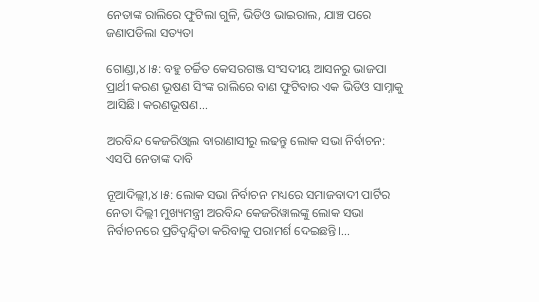ନେତାଙ୍କ ରାଲିରେ ଫୁଟିଲା ଗୁଳି, ଭିଡିଓ ଭାଇରାଲ, ଯାଞ୍ଚ ପରେ ଜଣାପଡିଲା ସତ୍ୟତା

ଗୋଣ୍ଡା,୪।୫: ବହୁ ଚର୍ଚ୍ଚିତ କେସରଗଞ୍ଜ ସଂସଦୀୟ ଆସନରୁ ଭାଜପା ପ୍ରାର୍ଥୀ କରଣ ଭୂଷଣ ସିଂଙ୍କ ରାଲିରେ ବାଣ ଫୁଟିବାର ଏକ ଭିଡିଓ ସାମ୍ନାକୁ ଆସିଛି। କରଣଭୂଷଣ...

ଅରବିନ୍ଦ କେଜରିଓ୍ବାଲ ବାରାଣାସୀରୁ ଲଢନ୍ତୁ ଲୋକ ସଭା ନିର୍ବାଚନ: ଏସପି ନେତାଙ୍କ ଦାବି

ନୂଆଦିଲ୍ଲୀ,୪।୫: ଲୋକ ସଭା ନିର୍ବାଚନ ମଧ୍ୟରେ ସମାଜବାଦୀ ପାର୍ଟିର ନେତା ଦିଲ୍ଲୀ ମୁଖ୍ୟମନ୍ତ୍ରୀ ଅରବିନ୍ଦ କେଜରିୱାଲଙ୍କୁ ଲୋକ ସଭା ନିର୍ବାଚନରେ ପ୍ରତିଦ୍ୱନ୍ଦ୍ୱିତା କରିବାକୁ ପରାମର୍ଶ ଦେଇଛନ୍ତି।...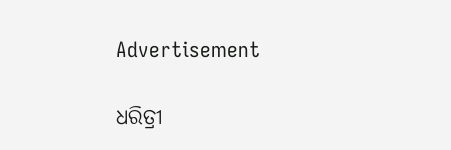Advertisement

ଧରିତ୍ରୀ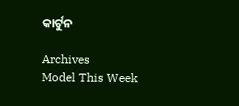କାର୍ଟୁନ

Archives
Model This Week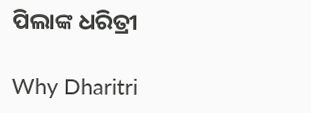ପିଲାଙ୍କ ଧରିତ୍ରୀ

Why Dharitri